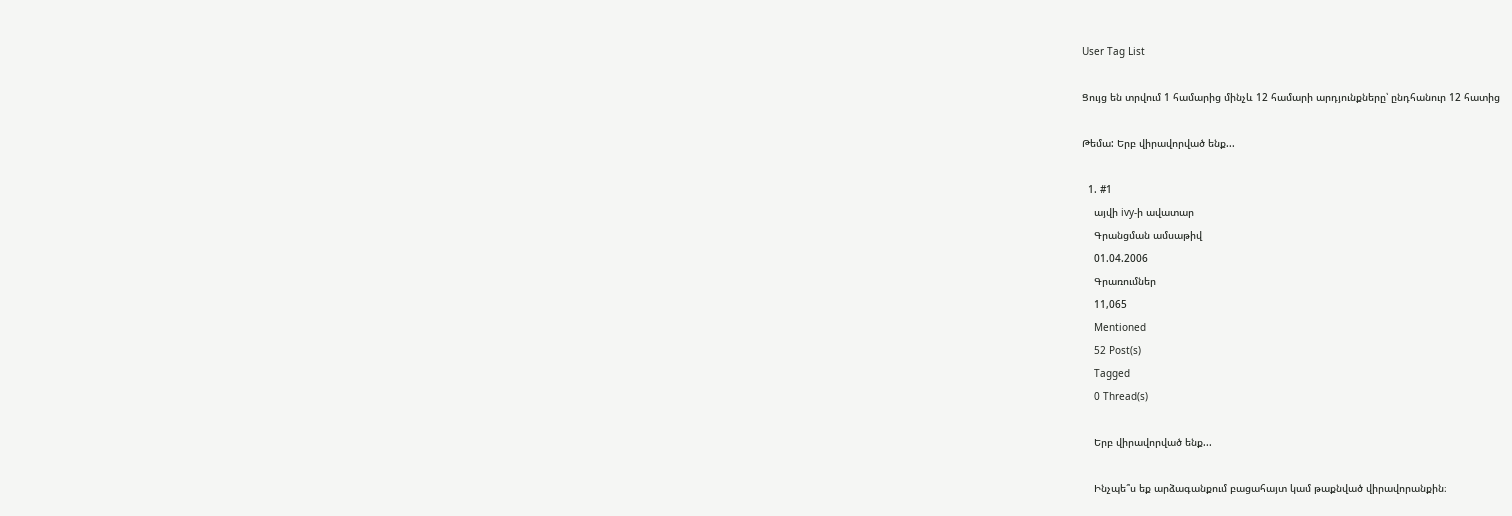User Tag List

Ցույց են տրվում 1 համարից մինչև 12 համարի արդյունքները՝ ընդհանուր 12 հատից

Թեմա: Երբ վիրավորված ենք...

  1. #1
    այվի ivy-ի ավատար
    Գրանցման ամսաթիվ
    01.04.2006
    Գրառումներ
    11,065
    Mentioned
    52 Post(s)
    Tagged
    0 Thread(s)

    Երբ վիրավորված ենք...

    Ինչպե՞ս եք արձագանքում բացահայտ կամ թաքնված վիրավորանքին։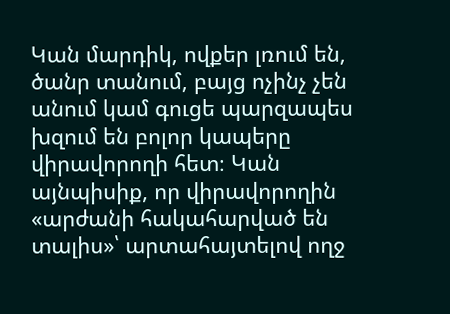Կան մարդիկ, ովքեր լռում են, ծանր տանում, բայց ոչինչ չեն անում կամ գուցե պարզապես խզում են բոլոր կապերը վիրավորողի հետ։ Կան այնպիսիք, որ վիրավորողին «արժանի հակահարված են տալիս»՝ արտահայտելով ողջ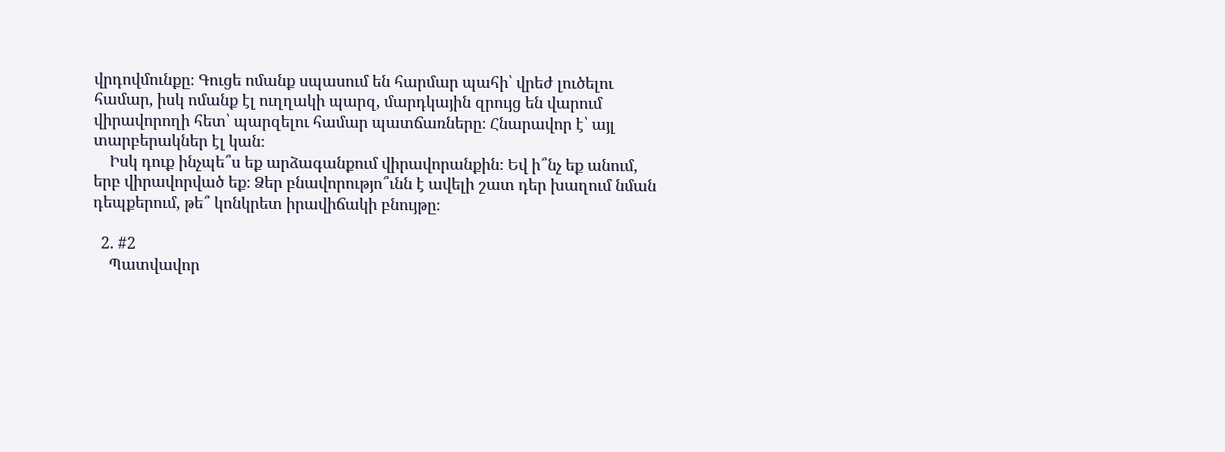վրդովմունքը։ Գուցե ոմանք սպասում են հարմար պահի՝ վրեժ լուծելու համար, իսկ ոմանք էլ ուղղակի պարզ, մարդկային զրույց են վարում վիրավորողի հետ՝ պարզելու համար պատճառները։ Հնարավոր է՝ այլ տարբերակներ էլ կան։
    Իսկ դուք ինչպե՞ս եք արձագանքում վիրավորանքին։ Եվ ի՞նչ եք անում, երբ վիրավորված եք։ Ձեր բնավորությո՞ւնն է ավելի շատ դեր խաղում նման դեպքերում, թե՞ կոնկրետ իրավիճակի բնույթը։

  2. #2
    Պատվավոր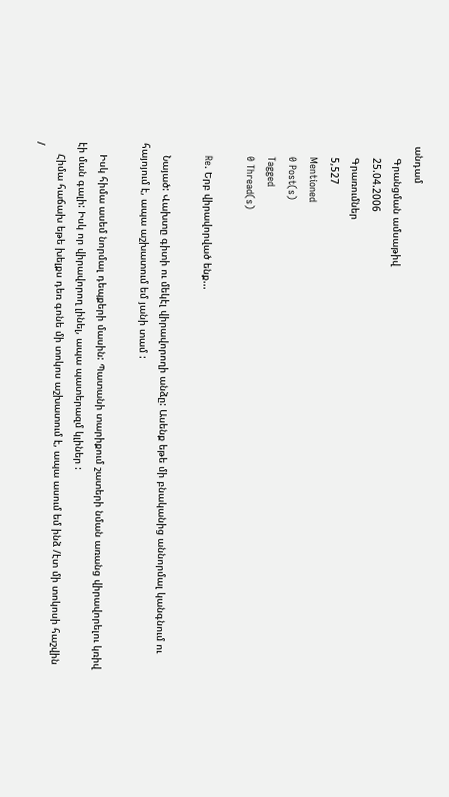անդամ
    Գրանցման ամսաթիվ
    25.04.2006
    Գրառումներ
    5,527
    Mentioned
    0 Post(s)
    Tagged
    0 Thread(s)

    Re. Երբ վիրավորված ենք...

    Նայած: Վախտը գիտի ու մեկէլ վիրավորողի անձը: Ասենք եթե մի բնականից աննորմալ կանգնում ու հայոյում է, ապա աշխատում եմ յանի տամ :

    Իսկ հիմա ասեմ նորմալ դեպքերի մասին: Պատանի տարիքում շատերի նման առանց վիրավորելու կռիվ էի ման գալի: Իսկ որ վիրավորող լինել, ապա պատերազմ կլիներ :
    Հիմա հաճախ եթե խելքս դեռ գոնե մի տոկոս աշխատում է, ապա ասում եմ ինձ /էտ մի տոկոսի հաշվին /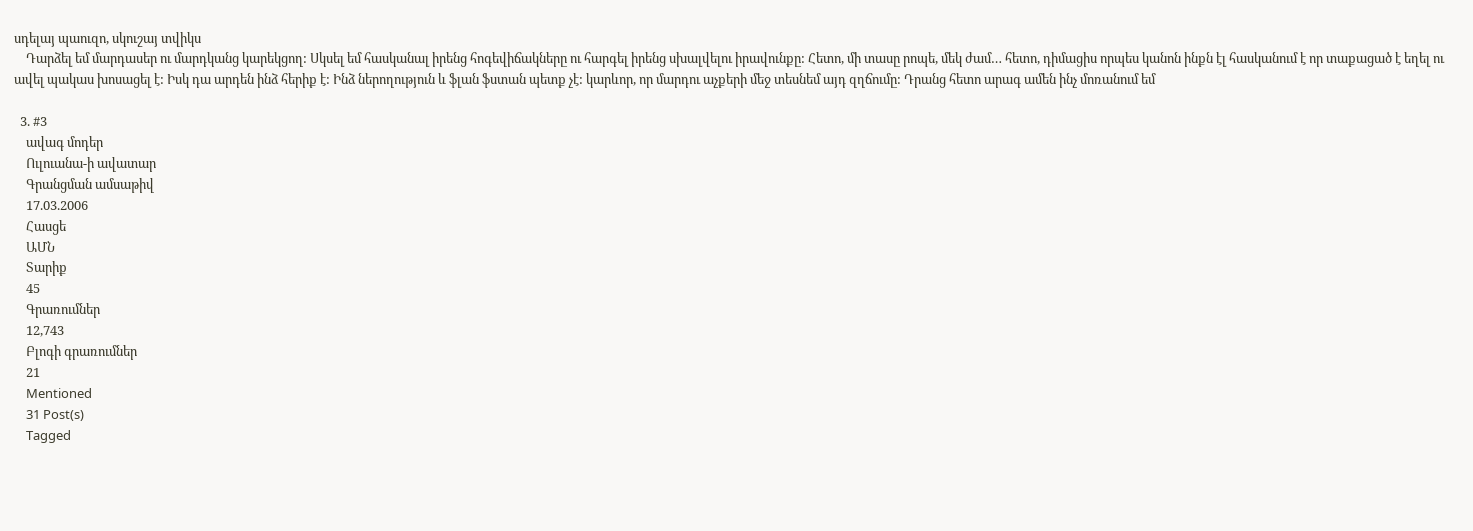սդելայ պաուզո, սկուշայ տվիկս
    Դարձել եմ մարդասեր ու մարդկանց կարեկցող: Սկսել եմ հասկանալ իրենց հոգեվիճակները ու հարգել իրենց սխալվելու իրավունքը: Հետո, մի տասը րոպե, մեկ ժամ… հետո, դիմացիս որպես կանոն ինքն էլ հասկանում է որ տաքացած է եղել ու ավել պակաս խոսացել է: Իսկ դա արդեն ինձ հերիք է: Ինձ ներողություն և ֆլան ֆստան պետք չէ: կարևոր, որ մարդու աչքերի մեջ տեսնեմ այդ զղճումը: Դրանց հետո արագ ամեն ինչ մոռանում եմ

  3. #3
    ավագ մոդեր
    Ուլուանա-ի ավատար
    Գրանցման ամսաթիվ
    17.03.2006
    Հասցե
    ԱՄՆ
    Տարիք
    45
    Գրառումներ
    12,743
    Բլոգի գրառումներ
    21
    Mentioned
    31 Post(s)
    Tagged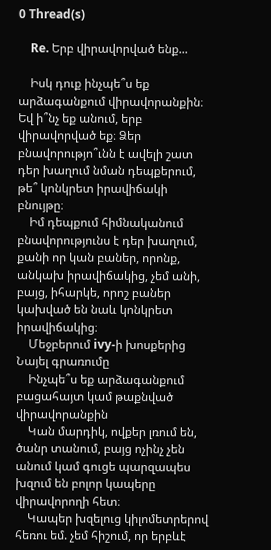0 Thread(s)

    Re. Երբ վիրավորված ենք...

    Իսկ դուք ինչպե՞ս եք արձագանքում վիրավորանքին։ Եվ ի՞նչ եք անում, երբ վիրավորված եք։ Ձեր բնավորությո՞ւնն է ավելի շատ դեր խաղում նման դեպքերում, թե՞ կոնկրետ իրավիճակի բնույթը։
    Իմ դեպքում հիմնականում բնավորությունս է դեր խաղում, քանի որ կան բաներ, որոնք, անկախ իրավիճակից, չեմ անի, բայց, իհարկե, որոշ բաներ կախված են նաև կոնկրետ իրավիճակից։
    Մեջբերում ivy-ի խոսքերից Նայել գրառումը
    Ինչպե՞ս եք արձագանքում բացահայտ կամ թաքնված վիրավորանքին
    Կան մարդիկ, ովքեր լռում են, ծանր տանում, բայց ոչինչ չեն անում կամ գուցե պարզապես խզում են բոլոր կապերը վիրավորողի հետ։
    Կապեր խզելուց կիլոմետրերով հեռու եմ. չեմ հիշում, որ երբևէ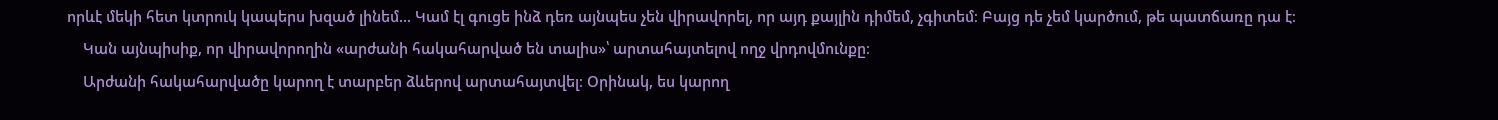որևէ մեկի հետ կտրուկ կապերս խզած լինեմ... Կամ էլ գուցե ինձ դեռ այնպես չեն վիրավորել, որ այդ քայլին դիմեմ, չգիտեմ։ Բայց դե չեմ կարծում, թե պատճառը դա է։
    Կան այնպիսիք, որ վիրավորողին «արժանի հակահարված են տալիս»՝ արտահայտելով ողջ վրդովմունքը։
    Արժանի հակահարվածը կարող է տարբեր ձևերով արտահայտվել։ Օրինակ, ես կարող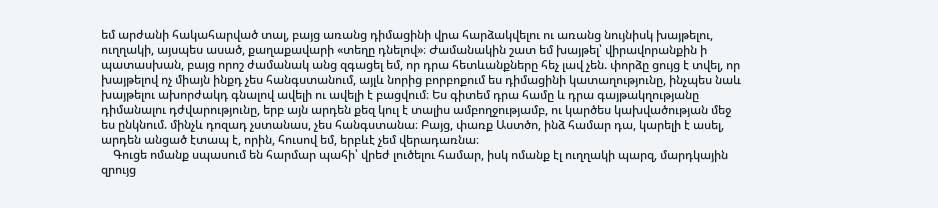եմ արժանի հակահարված տալ, բայց առանց դիմացինի վրա հարձակվելու ու առանց նույնիսկ խայթելու, ուղղակի, այսպես ասած, քաղաքավարի «տեղը դնելով»։ Ժամանակին շատ եմ խայթել՝ վիրավորանքին ի պատասխան, բայց որոշ ժամանակ անց զգացել եմ, որ դրա հետևանքները հեչ լավ չեն. փորձը ցույց է տվել, որ խայթելով ոչ միայն ինքդ չես հանգստանում, այլև նորից բորբոքում ես դիմացինի կատաղությունը, ինչպես նաև խայթելու ախորժակդ գնալով ավելի ու ավելի է բացվում։ Ես գիտեմ դրա համը և դրա գայթակղությանը դիմանալու դժվարությունը, երբ այն արդեն քեզ կուլ է տալիս ամբողջությամբ, ու կարծես կախվածության մեջ ես ընկնում. մինչև դոզադ չստանաս, չես հանգստանա։ Բայց, փառք Աստծո, ինձ համար դա, կարելի է ասել, արդեն անցած էտապ է, որին, հուսով եմ, երբևէ չեմ վերադառնա։
    Գուցե ոմանք սպասում են հարմար պահի՝ վրեժ լուծելու համար, իսկ ոմանք էլ ուղղակի պարզ, մարդկային զրույց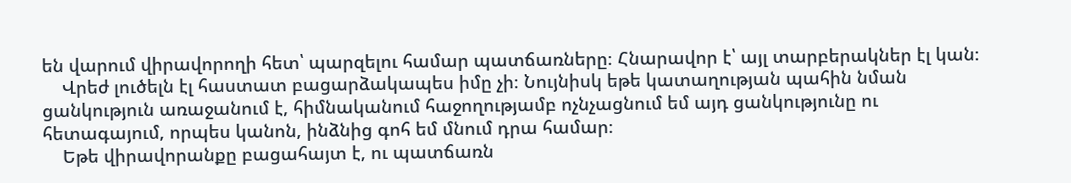են վարում վիրավորողի հետ՝ պարզելու համար պատճառները։ Հնարավոր է՝ այլ տարբերակներ էլ կան։
    Վրեժ լուծելն էլ հաստատ բացարձակապես իմը չի։ Նույնիսկ եթե կատաղության պահին նման ցանկություն առաջանում է, հիմնականում հաջողությամբ ոչնչացնում եմ այդ ցանկությունը ու հետագայում, որպես կանոն, ինձնից գոհ եմ մնում դրա համար։
    Եթե վիրավորանքը բացահայտ է, ու պատճառն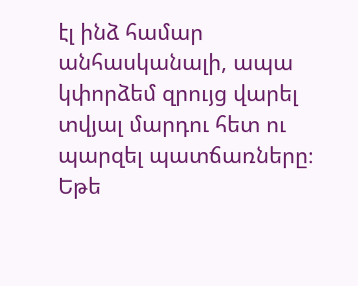էլ ինձ համար անհասկանալի, ապա կփորձեմ զրույց վարել տվյալ մարդու հետ ու պարզել պատճառները։ Եթե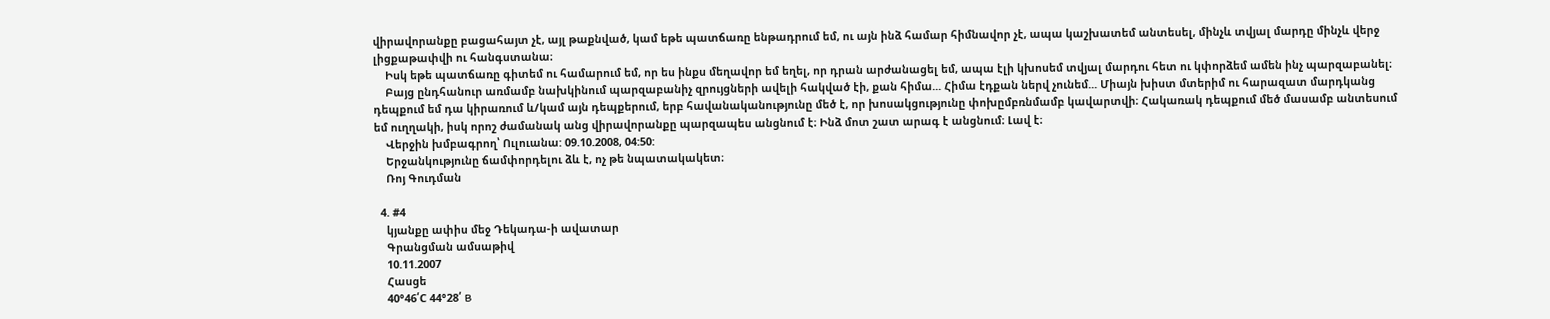վիրավորանքը բացահայտ չէ, այլ թաքնված, կամ եթե պատճառը ենթադրում եմ, ու այն ինձ համար հիմնավոր չէ, ապա կաշխատեմ անտեսել, մինչև տվյալ մարդը մինչև վերջ լիցքաթափվի ու հանգստանա։
    Իսկ եթե պատճառը գիտեմ ու համարում եմ, որ ես ինքս մեղավոր եմ եղել, որ դրան արժանացել եմ, ապա էլի կխոսեմ տվյալ մարդու հետ ու կփորձեմ ամեն ինչ պարզաբանել։
    Բայց ընդհանուր առմամբ նախկինում պարզաբանիչ զրույցների ավելի հակված էի, քան հիմա... Հիմա էդքան ներվ չունեմ... Միայն խիստ մտերիմ ու հարազատ մարդկանց դեպքում եմ դա կիրառում և/կամ այն դեպքերում, երբ հավանականությունը մեծ է, որ խոսակցությունը փոխըմբռնմամբ կավարտվի։ Հակառակ դեպքում մեծ մասամբ անտեսում եմ ուղղակի, իսկ որոշ ժամանակ անց վիրավորանքը պարզապես անցնում է։ Ինձ մոտ շատ արագ է անցնում։ Լավ է։
    Վերջին խմբագրող՝ Ուլուանա: 09.10.2008, 04:50:
    Երջանկությունը ճամփորդելու ձև է, ոչ թե նպատակակետ։
    Ռոյ Գուդման

  4. #4
    կյանքը ափիս մեջ Դեկադա-ի ավատար
    Գրանցման ամսաթիվ
    10.11.2007
    Հասցե
    40°46՛C 44°28՛ B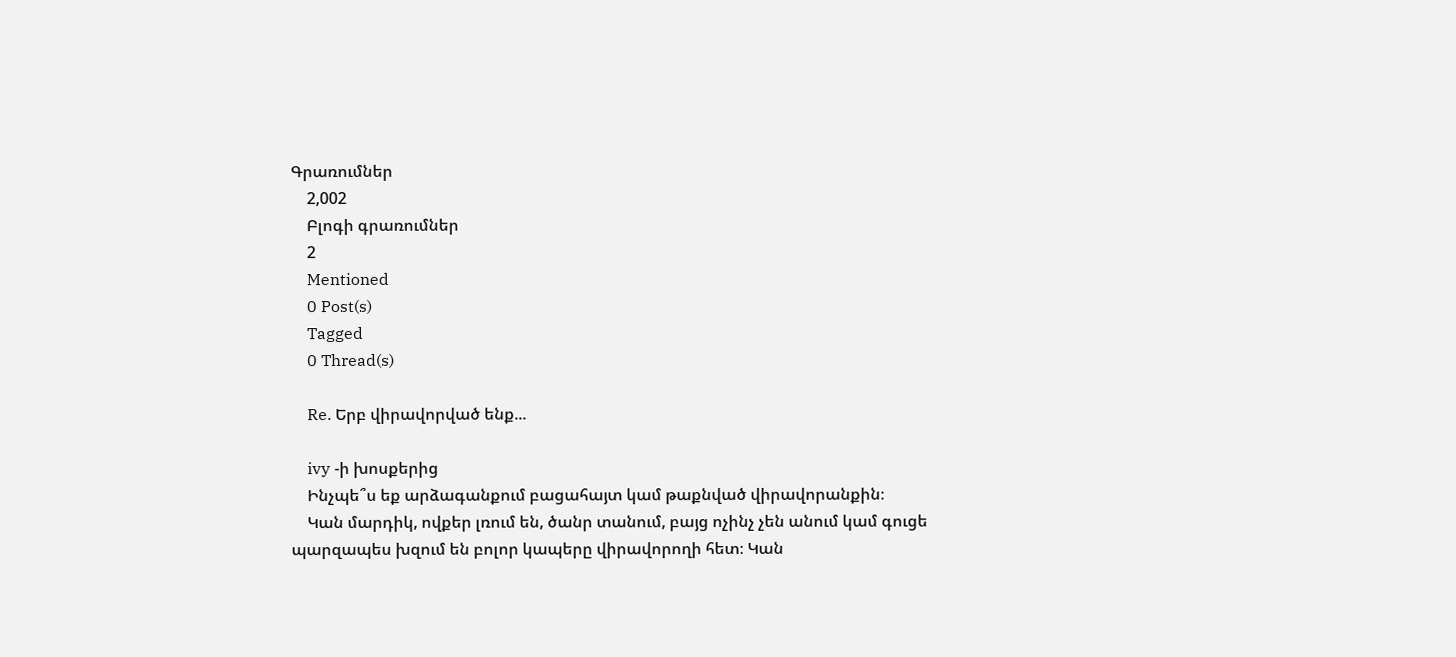Գրառումներ
    2,002
    Բլոգի գրառումներ
    2
    Mentioned
    0 Post(s)
    Tagged
    0 Thread(s)

    Re. Երբ վիրավորված ենք...

    ivy -ի խոսքերից
    Ինչպե՞ս եք արձագանքում բացահայտ կամ թաքնված վիրավորանքին։
    Կան մարդիկ, ովքեր լռում են, ծանր տանում, բայց ոչինչ չեն անում կամ գուցե պարզապես խզում են բոլոր կապերը վիրավորողի հետ։ Կան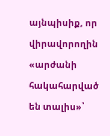այնպիսիք, որ վիրավորողին «արժանի հակահարված են տալիս»՝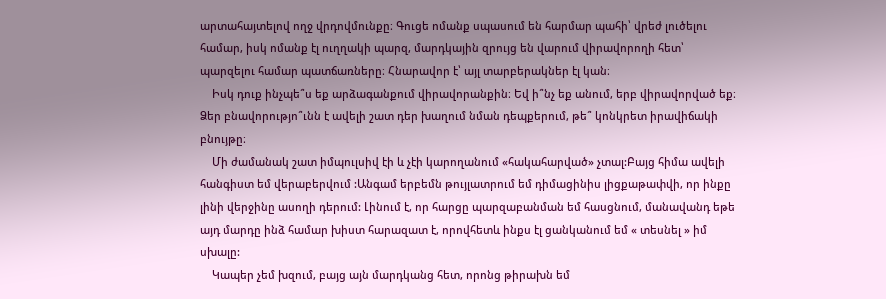արտահայտելով ողջ վրդովմունքը։ Գուցե ոմանք սպասում են հարմար պահի՝ վրեժ լուծելու համար, իսկ ոմանք էլ ուղղակի պարզ, մարդկային զրույց են վարում վիրավորողի հետ՝ պարզելու համար պատճառները։ Հնարավոր է՝ այլ տարբերակներ էլ կան։
    Իսկ դուք ինչպե՞ս եք արձագանքում վիրավորանքին։ Եվ ի՞նչ եք անում, երբ վիրավորված եք։ Ձեր բնավորությո՞ւնն է ավելի շատ դեր խաղում նման դեպքերում, թե՞ կոնկրետ իրավիճակի բնույթը։
    Մի ժամանակ շատ իմպուլսիվ էի և չէի կարողանում «հակահարված» չտալ:Բայց հիմա ավելի հանգիստ եմ վերաբերվում :Անգամ երբեմն թույլատրում եմ դիմացինիս լիցքաթափվի, որ ինքը լինի վերջինը ասողի դերում: Լինում է, որ հարցը պարզաբանման եմ հասցնում, մանավանդ եթե այդ մարդը ինձ համար խիստ հարազատ է, որովհետև ինքս էլ ցանկանում եմ « տեսնել » իմ սխալը:
    Կապեր չեմ խզում, բայց այն մարդկանց հետ, որոնց թիրախն եմ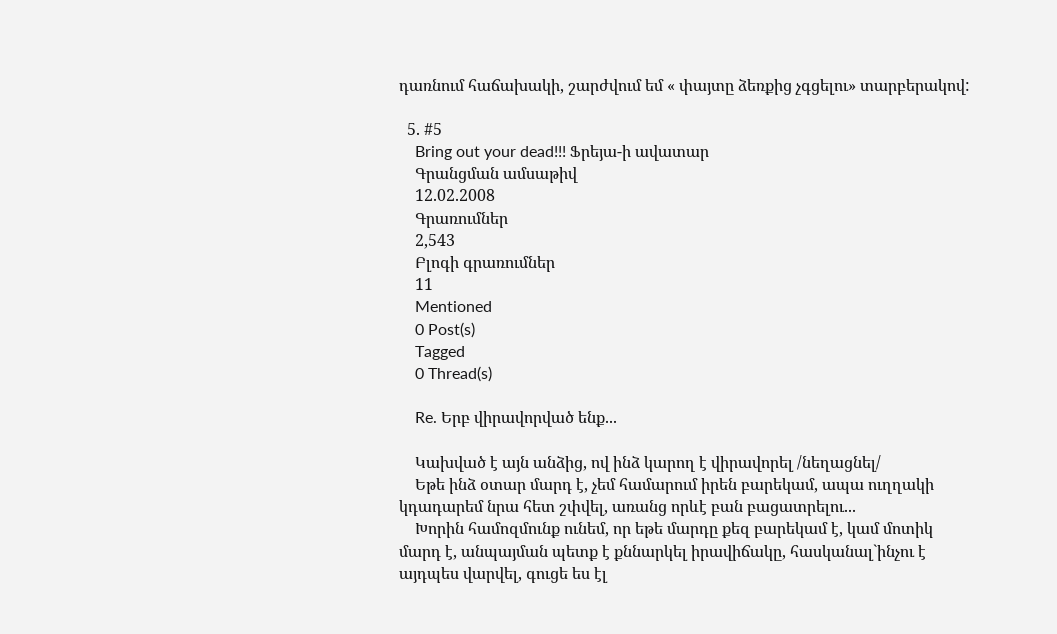դառնում հաճախակի, շարժվում եմ « փայտը ձեռքից չգցելու» տարբերակով:

  5. #5
    Bring out your dead!!! Ֆրեյա-ի ավատար
    Գրանցման ամսաթիվ
    12.02.2008
    Գրառումներ
    2,543
    Բլոգի գրառումներ
    11
    Mentioned
    0 Post(s)
    Tagged
    0 Thread(s)

    Re. Երբ վիրավորված ենք...

    Կախված է այն անձից, ով ինձ կարող է վիրավորել /նեղացնել/
    Եթե ինձ օտար մարդ է, չեմ համարում իրեն բարեկամ, ապա ուղղակի կդադարեմ նրա հետ շփվել, առանց որևէ բան բացատրելու...
    Խորին համոզմունք ունեմ, որ եթե մարդը քեզ բարեկամ է, կամ մոտիկ մարդ է, անպայման պետք է քննարկել իրավիճակը, հասկանալ`ինչու է այդպես վարվել, գուցե ես էլ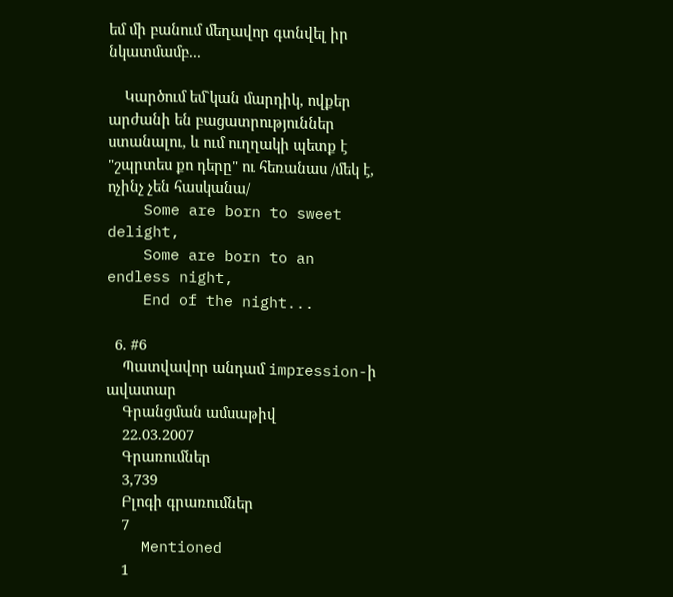եմ մի բանում մեղավոր գտնվել իր նկատմամբ...

    Կարծում եմ`կան մարդիկ, ովքեր արժանի են բացատրություններ ստանալու, և ում ուղղակի պետք է "շպրտես քո դերը" ու հեռանաս /մեկ է, ոչինչ չեն հասկանա/
    Some are born to sweet delight,
    Some are born to an endless night,
    End of the night...

  6. #6
    Պատվավոր անդամ impression-ի ավատար
    Գրանցման ամսաթիվ
    22.03.2007
    Գրառումներ
    3,739
    Բլոգի գրառումներ
    7
    Mentioned
    1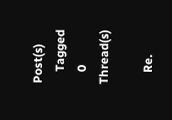Post(s)
    Tagged
    0 Thread(s)

    Re.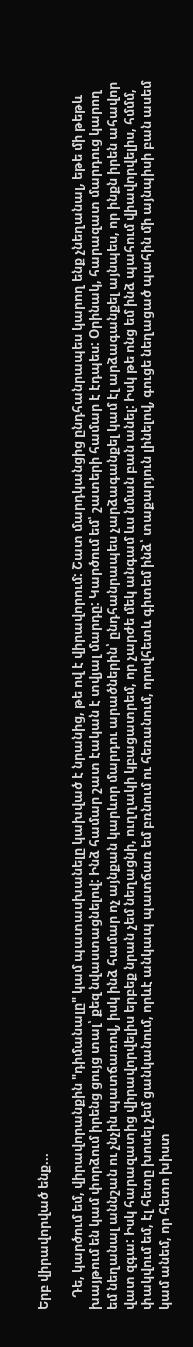Երբ վիրավորված ենք...

    Դե, կարծում եմ, վիրավորանքին "դիմանալը" կամ պատասխանելը կախված է նրանից, թե ով է վիրավորում: Շատ մարդկանցից ընդհանրապես կարող ենք չնեղանալ, եթե մի թեթև խայթում են կամ փորձում իրենց ցույց տալ՝ քեզ նվաստացնելով: Ինձ համար շատ էական է տվյալ մարդը: Կարծում եմ՝ շատերի համար է էդպես: Օրինակ, հարազատ մարդուց կարող եմ նեղանալ աննշան ու չնչին պատճառով, իսկ ինձ համար ոչ այնքան կարևոր մարդու արածներին՝ ընդհանրապես չարձագանքել կամ էլ արձագանքել այնպես, որ ինքն իրեն ահավոր վատ զգա: Իսկ հարազատից վիրավորվելիս երբեք նրան չեմ նեղացնի, ուղղակի կբացատրեմ, որ չարժե մեկ անգամ ևս նման բան անել: Իսկ թե ոնց եմ ինձ պահում վիավորվելիս, հմմմ, փակվում եմ, էլ հետը խոսել չեմ ցանկանում, որևէ անկապ պատճառ եմ բռնում ու հեռանում, որովհետև գիտեմ ինձ՝ տաքարյուն լինելով, գուցե նեղացած պահին մի այնպիսի բան ասեմ կամ անեմ, որ հետո խիստ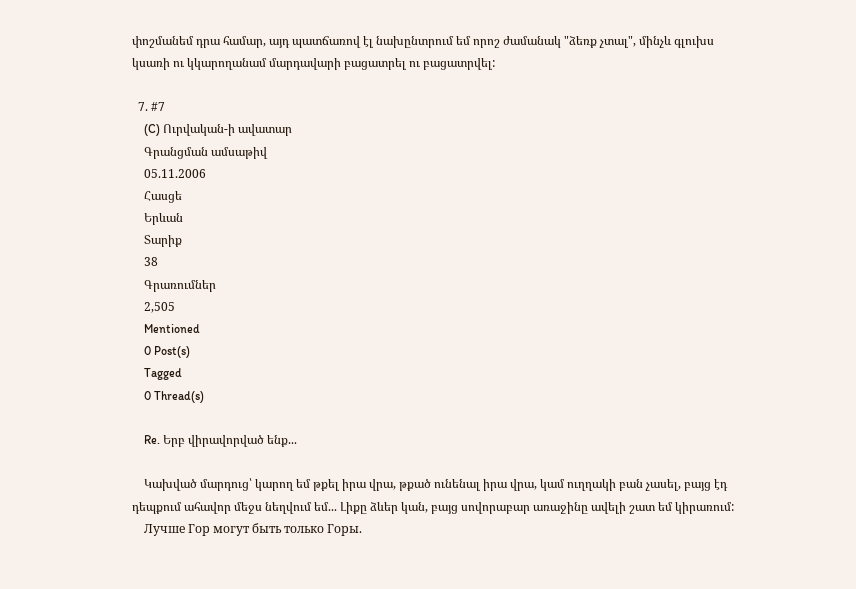փոշմանեմ դրա համար, այդ պատճառով էլ նախընտրում եմ որոշ ժամանակ "ձեռք չտալ", մինչև գլուխս կսառի ու կկարողանամ մարդավարի բացատրել ու բացատրվել:

  7. #7
    (C) Ուրվական-ի ավատար
    Գրանցման ամսաթիվ
    05.11.2006
    Հասցե
    Երևան
    Տարիք
    38
    Գրառումներ
    2,505
    Mentioned
    0 Post(s)
    Tagged
    0 Thread(s)

    Re. Երբ վիրավորված ենք...

    Կախված մարդուց՝ կարող եմ թքել իրա վրա, թքած ունենալ իրա վրա, կամ ուղղակի բան չասել, բայց էդ դեպքում ահավոր մեջս նեղվում եմ... Լիքը ձևեր կան, բայց սովորաբար առաջինը ավելի շատ եմ կիրառում:
    Лучше Гор могут быть только Горы.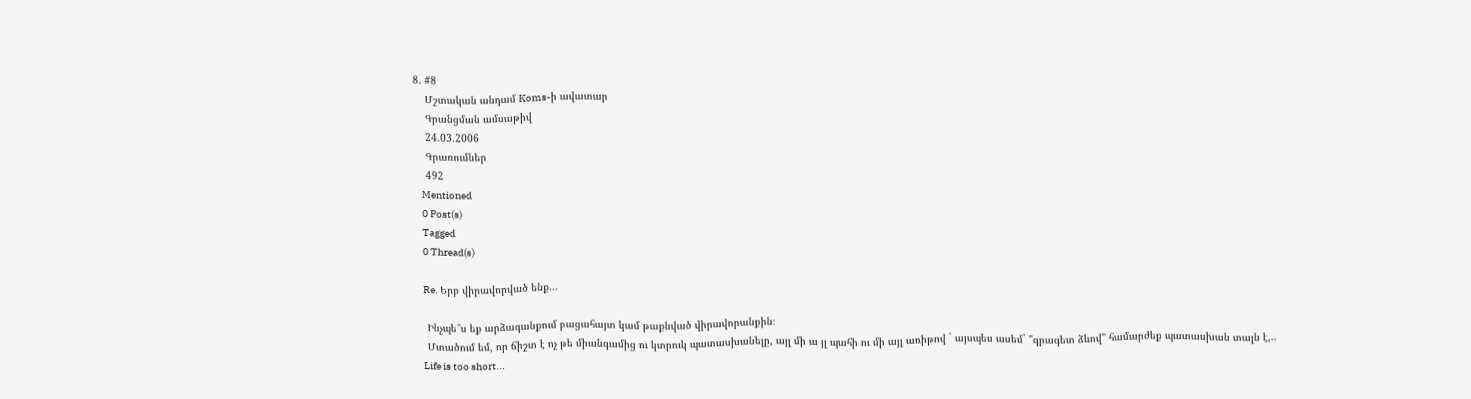8. #8
    Մշտական անդամ Koms-ի ավատար
    Գրանցման ամսաթիվ
    24.03.2006
    Գրառումներ
    492
    Mentioned
    0 Post(s)
    Tagged
    0 Thread(s)

    Re. Երբ վիրավորված ենք...

    Ինչպե՞ս եք արձագանքում բացահայտ կամ թաքնված վիրավորանքին։
    Մտածում եմ, որ ճիշտ է ոչ թե միանգամից ու կտրուկ պատասխանելը, այլ մի ա յլ պահի ու մի այլ առիթով ` այսպես ասեմ` "գրագետ ձևով" համարժեք պատասխան տալն է,..
    Life is too short...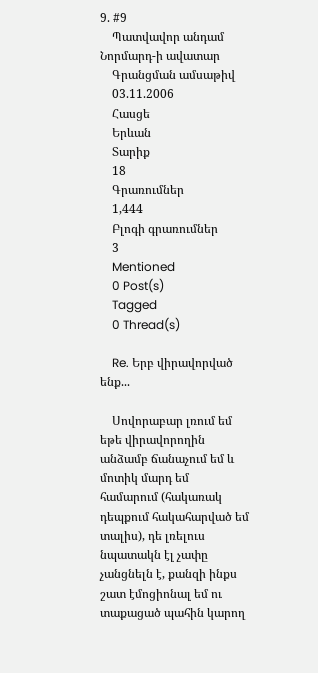9. #9
    Պատվավոր անդամ Նորմարդ-ի ավատար
    Գրանցման ամսաթիվ
    03.11.2006
    Հասցե
    Երևան
    Տարիք
    18
    Գրառումներ
    1,444
    Բլոգի գրառումներ
    3
    Mentioned
    0 Post(s)
    Tagged
    0 Thread(s)

    Re. Երբ վիրավորված ենք...

    Սովորաբար լռում եմ եթե վիրավորողին անձամբ ճանաչում եմ և մոտիկ մարդ եմ համարում (հակառակ դեպքում հակահարված եմ տալիս), դե լռելուս նպատակն էլ չափը չանցնելն է, քանզի ինքս շատ էմոցիոնալ եմ ու տաքացած պահին կարող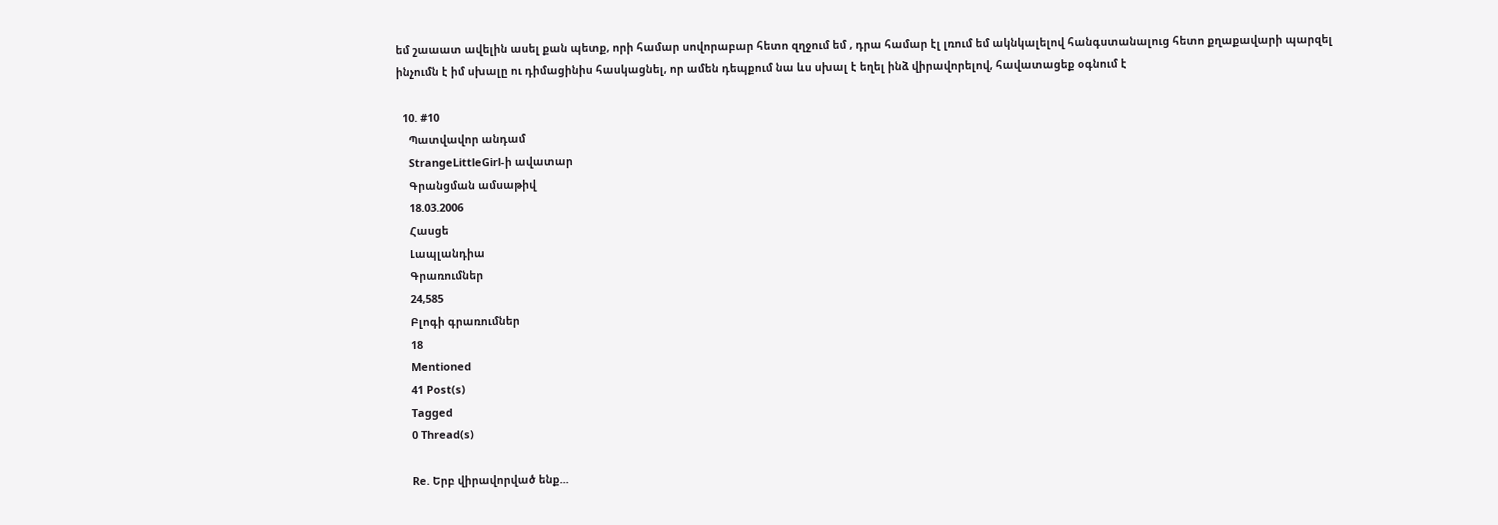եմ շաաատ ավելին ասել քան պետք, որի համար սովորաբար հետո զղջում եմ , դրա համար էլ լռում եմ ակնկալելով հանգստանալուց հետո քղաքավարի պարզել ինչումն է իմ սխալը ու դիմացինիս հասկացնել, որ ամեն դեպքում նա ևս սխալ է եղել ինձ վիրավորելով, հավատացեք օգնում է

  10. #10
    Պատվավոր անդամ
    StrangeLittleGirl-ի ավատար
    Գրանցման ամսաթիվ
    18.03.2006
    Հասցե
    Լապլանդիա
    Գրառումներ
    24,585
    Բլոգի գրառումներ
    18
    Mentioned
    41 Post(s)
    Tagged
    0 Thread(s)

    Re. Երբ վիրավորված ենք...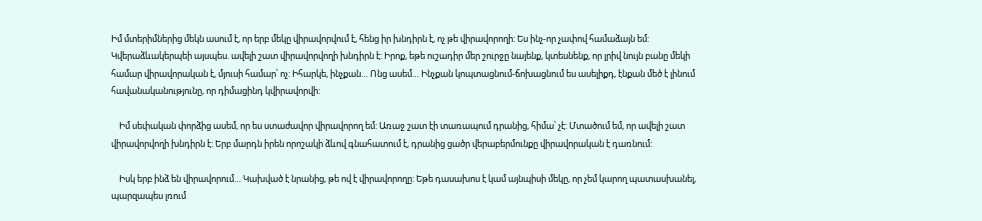Իմ մտերիմներից մեկն ասում է, որ երբ մեկը վիրավորվում է, հենց իր խնդիրն է, ոչ թե վիրավորողի: Ես ինչ-որ չափով համաձայն եմ: Կվերաձևակերպեի այսպես. ավելի շատ վիրավորվողի խնդիրն է: Իրոք, եթե ուշադիր մեր շուրջը նայենք, կտեսնենք, որ լրիվ նույն բանը մեկի համար վիրավորական է, մյուսի համար՝ ոչ: Իհարկե, ինչքան… Ոնց ասեմ… Ինչքան կոպտացնում-ճոխացնում ես ասելիքդ, էնքան մեծ է լինում հավանականությունը, որ դիմացինդ կվիրավորվի:

    Իմ սեփական փորձից ասեմ, որ ես ստաժավոր վիրավորող եմ: Առաջ շատ էի տառապում դրանից, հիմա՝ չէ: Մտածում եմ, որ ավելի շատ վիրավորվողի խնդիրն է: Երբ մարդն իրեն որոշակի ձևով գնահատում է, դրանից ցածր վերաբերմունքը վիրավորական է դառնում:

    Իսկ երբ ինձ են վիրավորում… Կախված է նրանից, թե ով է վիրավորողը: Եթե դասախոս է կամ այնպիսի մեկը, որ չեմ կարող պատասխանել, պարզապես լռում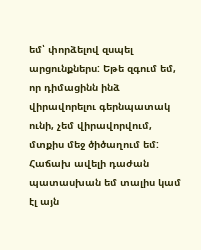եմ՝ փորձելով զսպել արցունքներս: Եթե զգում եմ, որ դիմացինն ինձ վիրավորելու գերնպատակ ունի, չեմ վիրավորվում, մտքիս մեջ ծիծաղում եմ: Հաճախ ավելի դաժան պատասխան եմ տալիս կամ էլ այն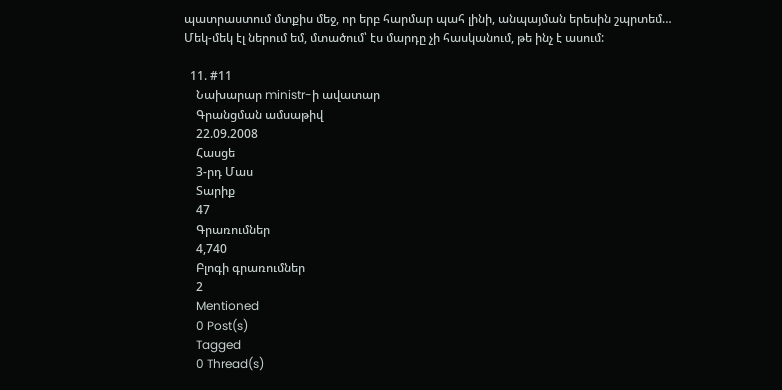պատրաստում մտքիս մեջ, որ երբ հարմար պահ լինի, անպայման երեսին շպրտեմ… Մեկ-մեկ էլ ներում եմ, մտածում՝ էս մարդը չի հասկանում, թե ինչ է ասում:

  11. #11
    Նախարար ministr-ի ավատար
    Գրանցման ամսաթիվ
    22.09.2008
    Հասցե
    3-րդ Մաս
    Տարիք
    47
    Գրառումներ
    4,740
    Բլոգի գրառումներ
    2
    Mentioned
    0 Post(s)
    Tagged
    0 Thread(s)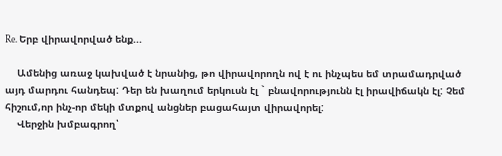Re. Երբ վիրավորված ենք...

    Ամենից առաջ կախված է նրանից, թո վիրավորողն ով է ու ինչպես եմ տրամադրված այդ մարդու հանդեպ: Դեր են խաղում երկուսն էլ ` բնավորությունն էլ իրավիճակն էլ: Չեմ հիշում,որ ինչ-որ մեկի մտքով անցներ բացահայտ վիրավորել:
    Վերջին խմբագրող՝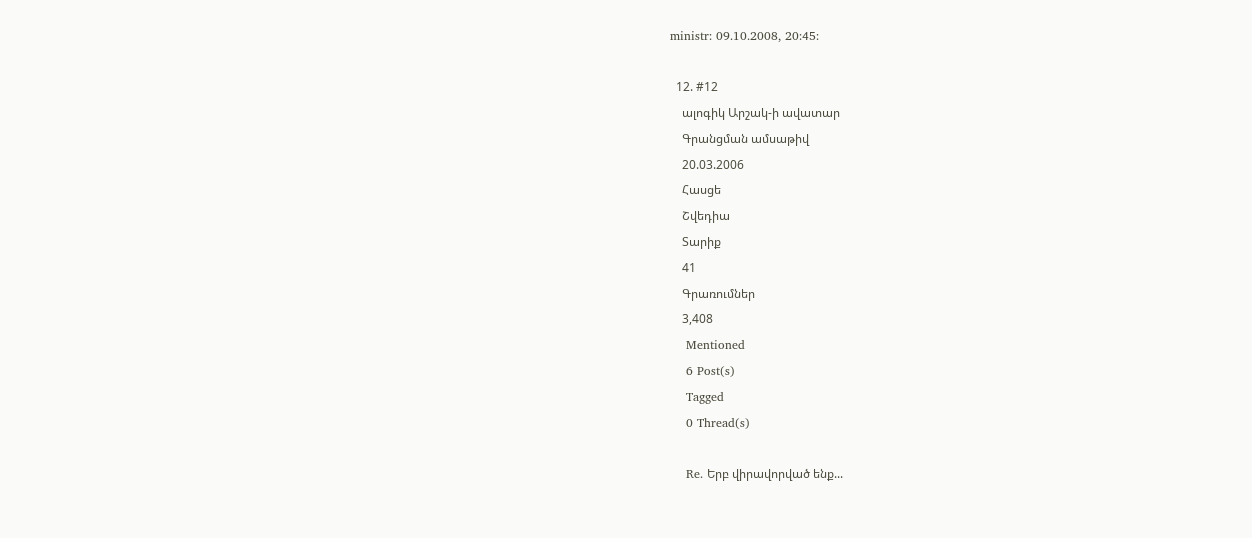ministr: 09.10.2008, 20:45:

  12. #12
    ալոգիկ Արշակ-ի ավատար
    Գրանցման ամսաթիվ
    20.03.2006
    Հասցե
    Շվեդիա
    Տարիք
    41
    Գրառումներ
    3,408
    Mentioned
    6 Post(s)
    Tagged
    0 Thread(s)

    Re. Երբ վիրավորված ենք...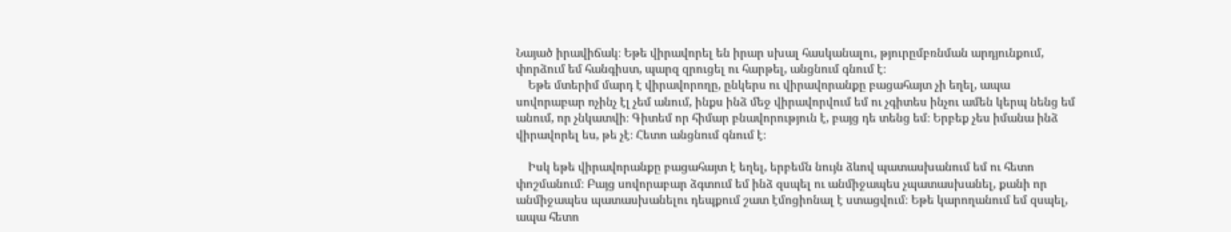Նայած իրավիճակ։ Եթե վիրավորել են իրար սխալ հասկանալու, թյուրըմբռնման արդյունքում, փորձում եմ հանգիստ, պարզ զրուցել ու հարթել, անցնում գնում է։
    Եթե մտերիմ մարդ է վիրավորողը, ընկերս ու վիրավորանքը բացահայտ չի եղել, ապա սովորաբար ոչինչ էլ չեմ անում, ինքս ինձ մեջ վիրավորվում եմ ու չգիտես ինչու ամեն կերպ նենց եմ անում, որ չնկատվի։ Գիտեմ որ հիմար բնավորություն է, բայց դե տենց եմ։ Երբեք չես իմանա ինձ վիրավորել ես, թե չէ։ Հետո անցնում գնում է։

    Իսկ եթե վիրավորանքը բացահայտ է եղել, երբեմն նույն ձևով պատասխանում եմ ու հետո փոշմանում։ Բայց սովորաբար ձգտում եմ ինձ զսպել ու անմիջապես չպատասխանել, քանի որ անմիջապես պատասխանելու դեպքում շատ էմոցիոնալ է ստացվում։ Եթե կարողանում եմ զսպել, ապա հետո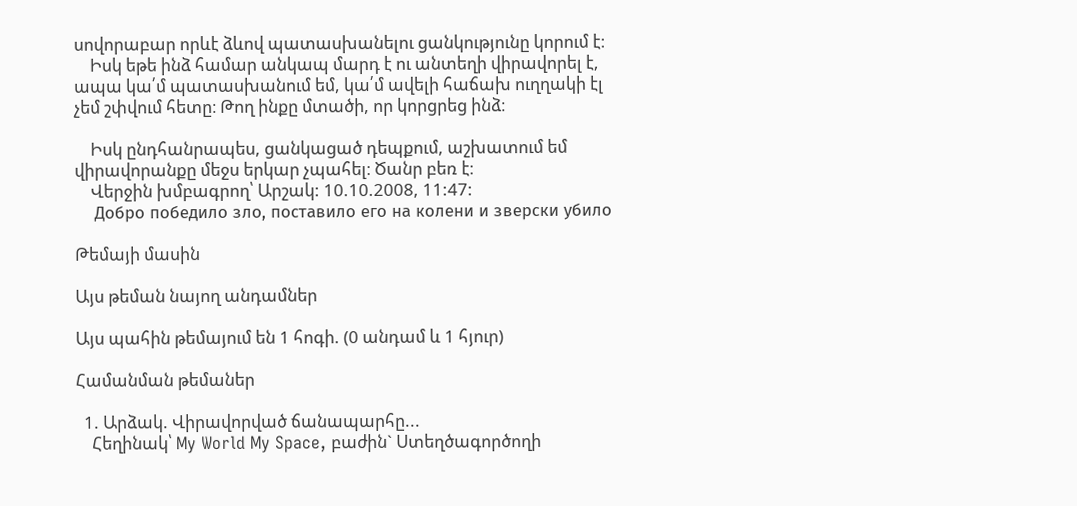սովորաբար որևէ ձևով պատասխանելու ցանկությունը կորում է։
    Իսկ եթե ինձ համար անկապ մարդ է ու անտեղի վիրավորել է, ապա կա՛մ պատասխանում եմ, կա՛մ ավելի հաճախ ուղղակի էլ չեմ շփվում հետը։ Թող ինքը մտածի, որ կորցրեց ինձ։

    Իսկ ընդհանրապես, ցանկացած դեպքում, աշխատում եմ վիրավորանքը մեջս երկար չպահել։ Ծանր բեռ է։
    Վերջին խմբագրող՝ Արշակ: 10.10.2008, 11:47:
    Добро победило зло, поставило его на колени и зверски убило

Թեմայի մասին

Այս թեման նայող անդամներ

Այս պահին թեմայում են 1 հոգի. (0 անդամ և 1 հյուր)

Համանման թեմաներ

  1. Արձակ. Վիրավորված ճանապարհը...
    Հեղինակ՝ My World My Space, բաժին` Ստեղծագործողի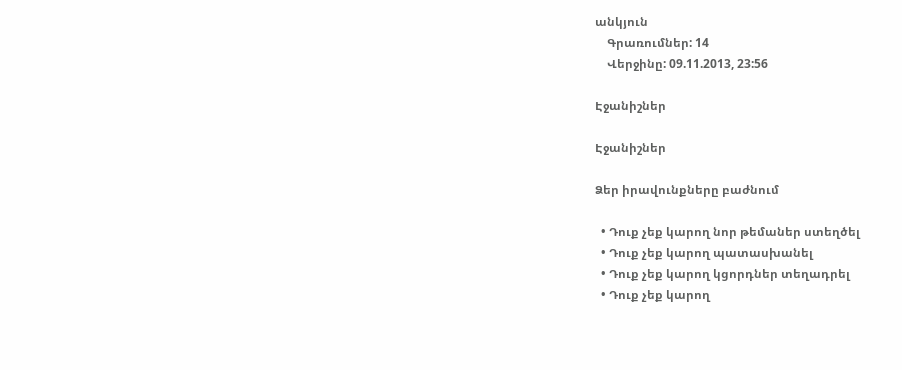անկյուն
    Գրառումներ: 14
    Վերջինը: 09.11.2013, 23:56

Էջանիշներ

Էջանիշներ

Ձեր իրավունքները բաժնում

  • Դուք չեք կարող նոր թեմաներ ստեղծել
  • Դուք չեք կարող պատասխանել
  • Դուք չեք կարող կցորդներ տեղադրել
  • Դուք չեք կարող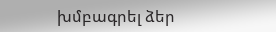խմբագրել ձեր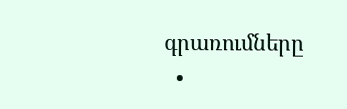գրառումները
  •